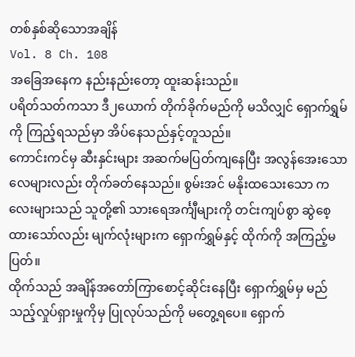တစ်နှစ်ဆိုသောအချိန်
Vol. 8 Ch. 108
အခြေအနေက နည်းနည်းတော့ ထူးဆန်းသည်။
ပရိတ်သတ်ကသာ ဒီ၂ယောက် တိုက်ခိုက်မည်ကို မသိလျှင် ရှောက်ရွှမ်ကို ကြည့်ရသည်မှာ အိပ်နေသည်နှင့်တူသည်။
ကောင်းကင်မှ ဆီးနှင်းများ အဆက်မပြတ်ကျနေပြီး အလွန်အေးသောလေများလည်း တိုက်ခတ်နေသည်။ စွမ်းအင် မနိုးထသေးသော ကလေးများသည် သူတို့၏ သားရေအင်္ကျီများကို တင်းကျပ်စွာ ဆွဲစေ့ထားသော်လည်း မျက်လုံးများက ရှောက်ရွှမ်နှင့် ထိုက်ကို အကြည့်မပြတ်။
ထိုက်သည် အချိန်အတော်ကြာစောင့်ဆိုင်းနေပြီး ရှောက်ရွှမ်မှ မည်သည့်လှုပ်ရှားမှုကိုမှ ပြုလုပ်သည်ကို မတွေ့ရပေ။ ရှောက်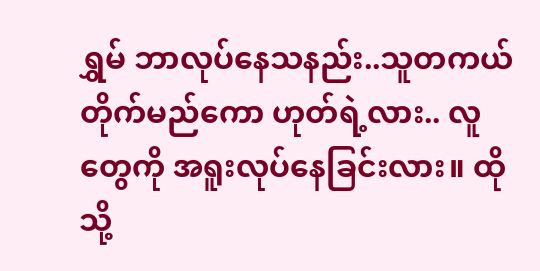ရွှမ် ဘာလုပ်နေသနည်း..သူတကယ်တိုက်မည်ကော ဟုတ်ရဲ့လား.. လူတွေကို အရူးလုပ်နေခြင်းလား။ ထိုသို့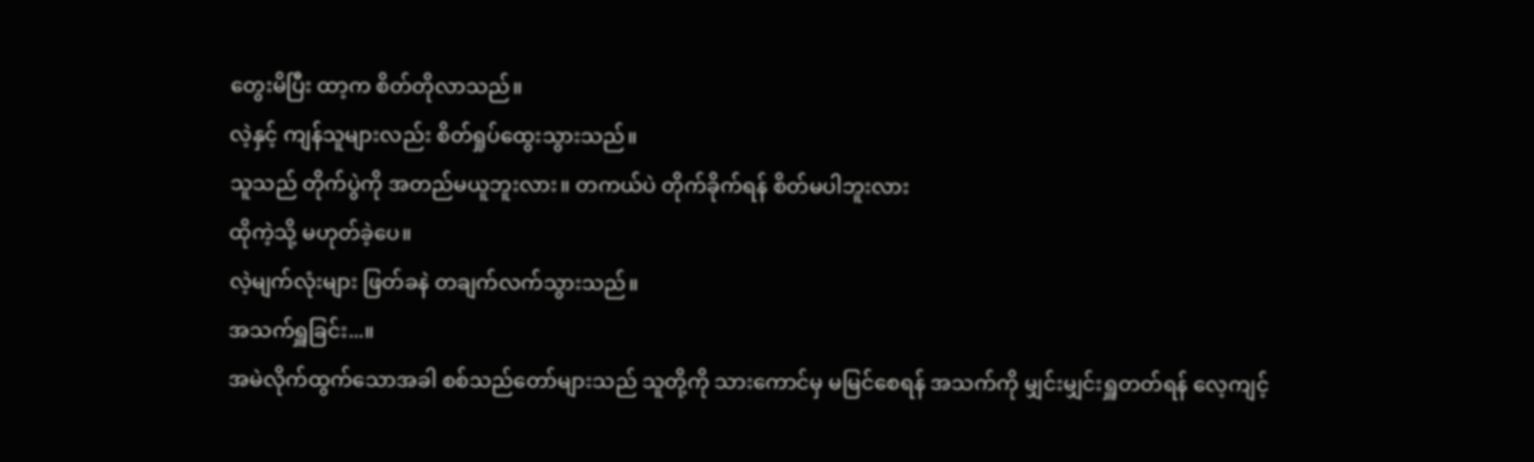တွေးမိပြီး ထာ့က စိတ်တိုလာသည်။
လဲ့နှင့် ကျန်သူများလည်း စိတ်ရှုပ်ထွေးသွားသည်။
သူသည် တိုက်ပွဲကို အတည်မယူဘူးလား။ တကယ်ပဲ တိုက်ခိုက်ရန် စိတ်မပါဘူးလား
ထိုကဲ့သို့ မဟုတ်ခဲ့ပေ။
လဲ့မျက်လုံးများ ဖြတ်ခနဲ တချက်လက်သွားသည်။
အသက်ရှူခြင်း...။
အမဲလိုက်ထွက်သောအခါ စစ်သည်တော်များသည် သူတို့ကို သားကောင်မှ မမြင်စေရန် အသက်ကို မျှင်းမျှင်းရှူတတ်ရန် လေ့ကျင့်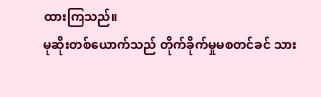ထားကြသည်။
မုဆိုးတစ်ယောက်သည် တိုက်ခိုက်မှုမစတင်ခင် သား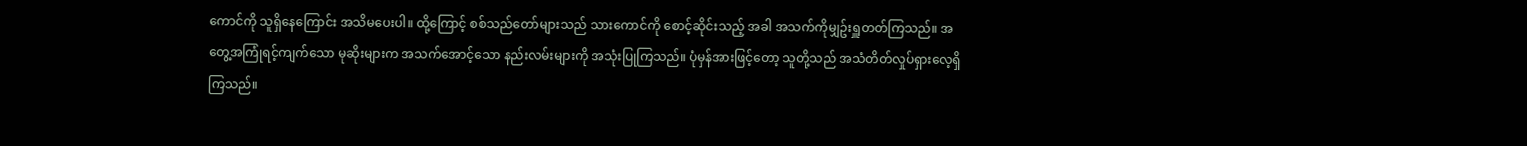ကောင်ကို သူရှိနေကြောင်း အသိမပေးပါ။ ထို့ကြောင့် စစ်သည်တော်များသည် သားကောင်ကို စောင့်ဆိုင်းသည့် အခါ အသက်ကိုမျှဥ်းရှူတတ်ကြသည်။ အတွေ့အကြုံရင့်ကျက်သော မုဆိုးများက အသက်အောင့်သော နည်းလမ်းများကို အသုံးပြုကြသည်။ ပုံမှန်အားဖြင့်တော့ သူတို့သည် အသံတိတ်လှုပ်ရှားလေ့ရှိကြသည်။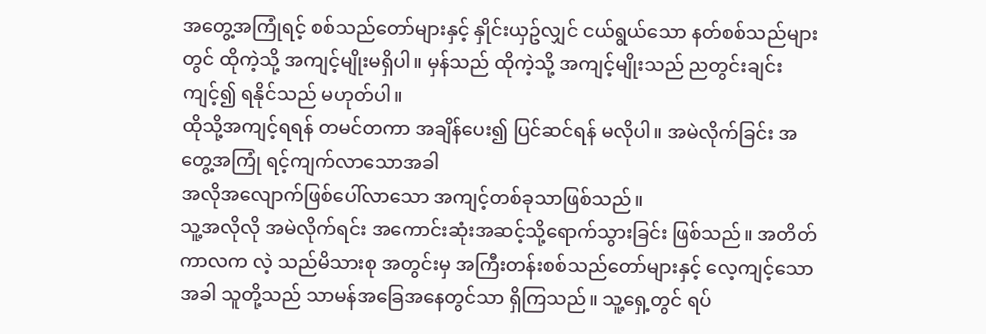အတွေ့အကြုံရင့် စစ်သည်တော်များနှင့် နှိုင်းယှဥ်လျှင် ငယ်ရွယ်သော နတ်စစ်သည်များတွင် ထိုကဲ့သို့ အကျင့်မျိုးမရှိပါ။ မှန်သည် ထိုကဲ့သို့ အကျင့်မျိုးသည် ညတွင်းချင်း ကျင့်၍ ရနိုင်သည် မဟုတ်ပါ။
ထိုသို့အကျင့်ရရန် တမင်တကာ အချိန်ပေး၍ ပြင်ဆင်ရန် မလိုပါ။ အမဲလိုက်ခြင်း အတွေ့အကြုံ ရင့်ကျက်လာသောအခါ
အလိုအလျောက်ဖြစ်ပေါ်လာသော အကျင့်တစ်ခုသာဖြစ်သည်။
သူ့အလိုလို အမဲလိုက်ရင်း အကောင်းဆုံးအဆင့်သို့ရောက်သွားခြင်း ဖြစ်သည်။ အတိတ်ကာလက လဲ့ သည်မိသားစု အတွင်းမှ အကြီးတန်းစစ်သည်တော်များနှင့် လေ့ကျင့်သောအခါ သူတို့သည် သာမန်အခြေအနေတွင်သာ ရှိကြသည်။ သူ့ရှေ့တွင် ရပ်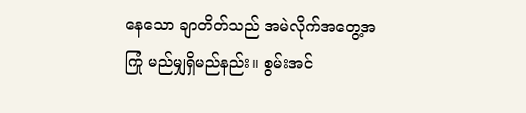နေသော ချာတိတ်သည် အမဲလိုက်အတွေ့အကြုံ မည်မျှရှိမည်နည်း။ စွမ်းအင်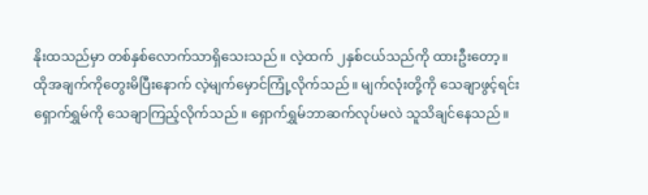နိုးထသည်မှာ တစ်နှစ်လောက်သာရှိသေးသည်။ လဲ့ထက် ၂နှစ်ငယ်သည်ကို ထားဦးတော့။
ထိုအချက်ကိုတွေးမိပြီးနောက် လဲ့မျက်မှောင်ကြုံ့လိုက်သည်။ မျက်လုံးတို့ကို သေချာဖွင့်ရင်း ရှောက်ရွှမ်ကို သေချာကြည့်လိုက်သည်။ ရှောက်ရွှမ်ဘာဆက်လုပ်မလဲ သူသိချင်နေသည်။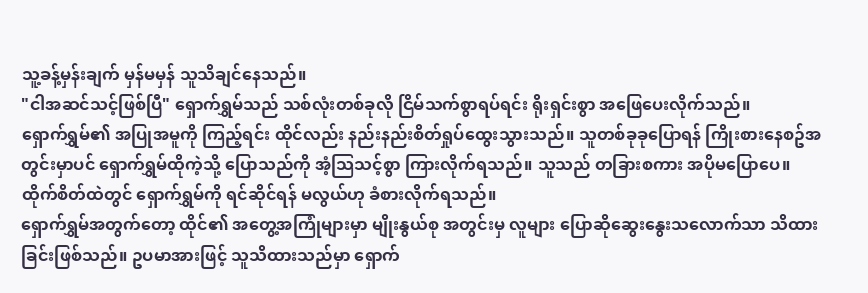သူ့ခန့်မှန်းချက် မှန်မမှန် သူသိချင်နေသည်။
"ငါအဆင်သင့်ဖြစ်ပြီ" ရှောက်ရွှမ်သည် သစ်လုံးတစ်ခုလို ငြိမ်သက်စွာရပ်ရင်း ရိုးရှင်းစွာ အဖြေပေးလိုက်သည်။
ရှောက်ရွှမ်၏ အပြုအမူကို ကြည့်ရင်း ထိုင်လည်း နည်းနည်းစိတ်ရှုပ်ထွေးသွားသည်။ သူတစ်ခုခုပြောရန် ကြိုးစားနေစဥ်အတွင်းမှာပင် ရှောက်ရွှမ်ထိုကဲ့သို့ ပြောသည်ကို အံ့သြသင့်စွာ ကြားလိုက်ရသည်။ သူသည် တခြားစကား အပိုမပြောပေ။ ထိုက်စိတ်ထဲတွင် ရှောက်ရွှမ်ကို ရင်ဆိုင်ရန် မလွယ်ဟု ခံစားလိုက်ရသည်။
ရှောက်ရွှမ်အတွက်တော့ ထိုင်၏ အတွေ့အကြုံများမှာ မျိုးနွယ်စု အတွင်းမှ လူများ ပြောဆိုဆွေးနွေးသလောက်သာ သိထားခြင်းဖြစ်သည်။ ဥပမာအားဖြင့် သူသိထားသည်မှာ ရှောက်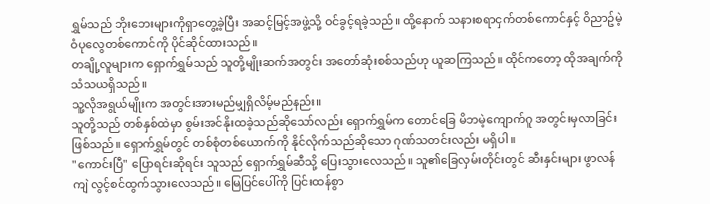ရွှမ်သည် ဘိုးဘေးများကိုရှာတွေ့ခဲ့ပြီး အဆင့်မြင့်အဖွဲ့သို့ ဝင်ခွင့်ရခဲ့သည်။ ထို့နောက် သနားစရာငှက်တစ်ကောင်နှင့် ဝိညာဥ်မဲ့ဝံပုလွေတစ်ကောင်ကို ပိုင်ဆိုင်ထားသည်။
တချို့လူများက ရှောက်ရွှမ်သည် သူတို့မျိုးဆက်အတွင်း အတော်ဆုံးစစ်သည်ဟု ယူဆကြသည်။ ထိုင်ကတော့ ထိုအချက်ကို သံသယရှိသည်။
သူ့လိုအရွယ်မျိုးက အတွင်းအားမည်မျှရှိလိမ့်မည်နည်း။
သူတို့သည် တစ်နှစ်ထဲမှာ စွမ်းအင်နိုးထခဲ့သည်ဆိုသော်လည်း ရှောက်ရွှမ်က တောင်ခြေ မိဘမဲ့ကျောက်ဂူ အတွင်းမှလာခြင်းဖြစ်သည်။ ရှောက်ရွှမ်တွင် တစ်စုံတစ်ယောက်ကို နိုင်လိုက်သည်ဆိုသော ဂုဏ်သတင်းလည်း မရှိပါ။
"ကောင်းပြီ" ပြောရင်းဆိုရင်း သူသည် ရှောက်ရွှမ်ဆီသို့ ပြေးသွားလေသည်။ သူ၏ခြေလှမ်းတိုင်းတွင် ဆီးနှင်းများ ဖွာလန်ကျဲ လွင့်စင်ထွက်သွားလေသည်။ မြေပြင်ပေါ်ကို ပြင်းထန်စွာ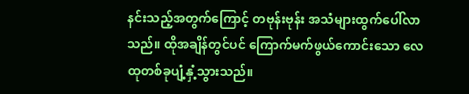နင်းသည့်အတွက်ကြောင့် တဗုန်းဗုန်း အသံများထွက်ပေါ်လာသည်။ ထိုအချိန်တွင်ပင် ကြောက်မက်ဖွယ်ကောင်းသော လေထုတစ်ခုပျံ့နှံ့သွားသည်။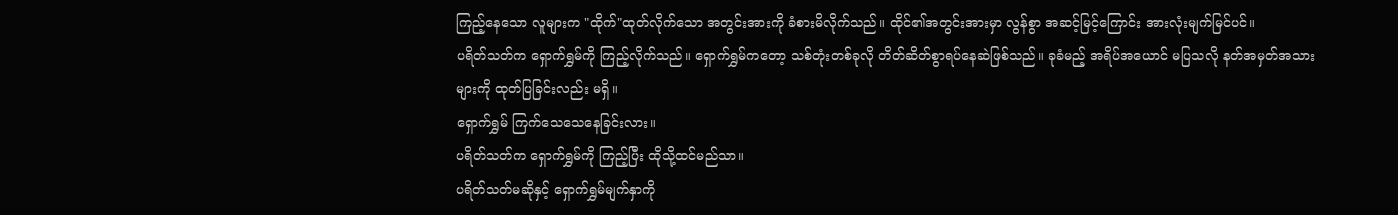ကြည့်နေသော လူများက "ထိုက်"ထုတ်လိုက်သော အတွင်းအားကို ခံစားမိလိုက်သည်။ ထိုင်၏အတွင်းအားမှာ လွန်စွာ အဆင့်မြင့်ကြောင်း အားလုံးမျက်မြင်ပင်။
ပရိတ်သတ်က ရှောက်ရွှမ်ကို ကြည့်လိုက်သည်။ ရှောက်ရွှမ်ကတော့ သစ်တုံးတစ်ခုလို တိတ်ဆိတ်စွာရပ်နေဆဲဖြစ်သည်။ ခုခံမည့် အရိပ်အယောင် မပြသလို နတ်အမှတ်အသားများကို ထုတ်ပြခြင်းလည်း မရှိ။
ရှောက်ရွှမ် ကြက်သေသေနေခြင်းလား။
ပရိတ်သတ်က ရှောက်ရွှမ်ကို ကြည့်ပြီး ထိုသို့ထင်မည်သာ။
ပရိတ်သတ်မဆိုနှင့် ရှောက်ရွှမ်မျက်နှာကို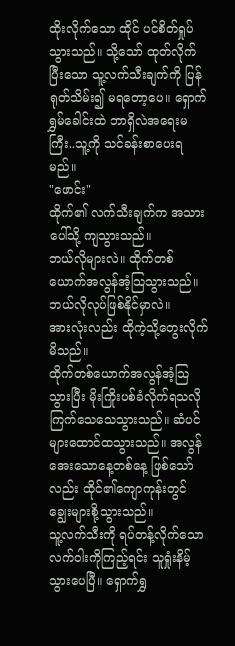ထိုးလိုက်သော ထိုင် ပင်စိတ်ရှုပ်သွားသည်။ သို့သော် ထုတ်လိုက်ပြီးသော သူ့လက်သီးချက်ကို ပြန်ရုတ်သိမ်း၍ မရတော့ပေ။ ရှောက်ရွှမ်ခေါင်းထဲ ဘာရှိလဲအရေးမကြီး..သူ့ကို သင်ခန်းစာပေးရမည်။
"ဖောင်း"
ထိုက်၏ လက်သီးချက်က အသားပေါ်သို့ ကျသွားသည်။
ဘယ်လိုများလဲ။ ထိုက်တစ်ယောက်အလွန်အံ့သြသွားသည်။ ဘယ်လိုလုပ်ဖြစ်နိုင်မှာလဲ။
အားလုံးလည်း ထိုကဲ့သို့တွေးလိုက်မိသည်။
ထိုက်တစ်ယောက်အလွန်အံ့သြသွားပြီး မိုးကြိုးပစ်ခံလိုက်ရသလို ကြက်သေသေသွားသည်။ ဆံပင်များထောင်ထသွားသည်။ အလွန်အေးသောနေ့တစ်နေ့ ဖြစ်သော်လည်း ထိုင်၏ကျောကုန်းတွင် ချွေးများစို့သွားသည်။
သူ့လက်သီးကို ရပ်တန့်လိုက်သော လက်ဝါးကိုကြည့်ရင်း သူရှုံးနိမ့်သွားပေပြီ။ ရှောက်ရွှ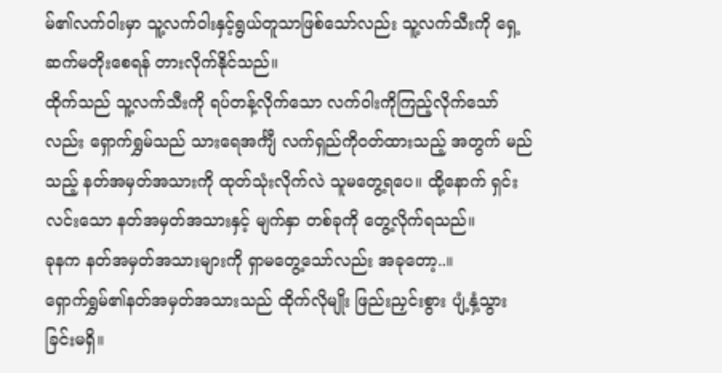မ်၏လက်ဝါးမှာ သူ့လက်ဝါးနှင့်ရွယ်တူသာဖြစ်သော်လည်း သူ့လက်သီးကို ရှေ့ဆက်မတိုးစေရန် တားလိုက်နိုင်သည်။
ထိုက်သည် သူ့လက်သီးကို ရပ်တန့်လိုက်သော လက်ဝါးကိုကြည့်လိုက်သော်လည်း ရှောက်ရွှမ်သည် သားရေအင်္ကျီ လက်ရှည်ကိုဝတ်ထားသည့် အတွက် မည်သည့် နတ်အမှတ်အသားကို ထုတ်သုံးလိုက်လဲ သူမတွေ့ရပေ။ ထို့နောက် ရှင်းလင်းသော နတ်အမှတ်အသားနှင့် မျက်နှာ တစ်ခုကို တွေ့လိုက်ရသည်။
ခုနက နတ်အမှတ်အသားများကို ရှာမတွေ့သော်လည်း အခုတော့..။
ရှောက်ရွှမ်၏နတ်အမှတ်အသားသည် ထိုက်လိုမျိုး ဖြည်းညှင်းစွား ပျံ့နှံ့သွားခြင်းမရှိ။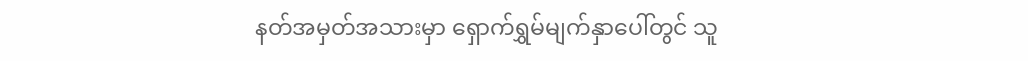နတ်အမှတ်အသားမှာ ရှောက်ရွှမ်မျက်နှာပေါ်တွင် သူ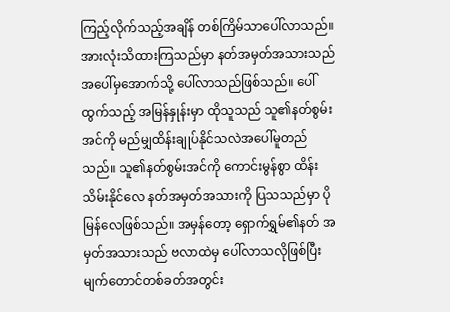ကြည့်လိုက်သည့်အချိန် တစ်ကြိမ်သာပေါ်လာသည်။
အားလုံးသိထားကြသည်မှာ နတ်အမှတ်အသားသည် အပေါ်မှအောက်သို့ ပေါ်လာသည်ဖြစ်သည်။ ပေါ်ထွက်သည့် အမြန်နှုန်းမှာ ထိုသူသည် သူ၏နတ်စွမ်းအင်ကို မည်မျှထိန်းချုပ်နိုင်သလဲအပေါ်မူတည်သည်။ သူ၏နတ်စွမ်းအင်ကို ကောင်းမွန်စွာ ထိန်းသိမ်းနိုင်လေ နတ်အမှတ်အသားကို ပြသသည်မှာ ပိုမြန်လေဖြစ်သည်။ အမှန်တော့ ရှောက်ရွှမ်၏နတ် အမှတ်အသားသည် ဗလာထဲမှ ပေါ်လာသလိုဖြစ်ပြီး မျက်တောင်တစ်ခတ်အတွင်း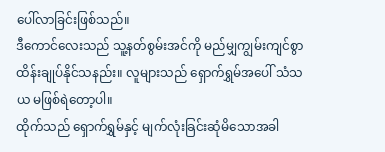ပေါ်လာခြင်းဖြစ်သည်။
ဒီကောင်လေးသည် သူ့နတ်စွမ်းအင်ကို မည်မျှကျွမ်းကျင်စွာ ထိန်းချုပ်နိုင်သနည်း။ လူများသည် ရှောက်ရွှမ်အပေါ် သံသယ မဖြစ်ရဲတော့ပါ။
ထိုက်သည် ရှောက်ရွှမ်နှင့် မျက်လုံးခြင်းဆုံမိသောအခါ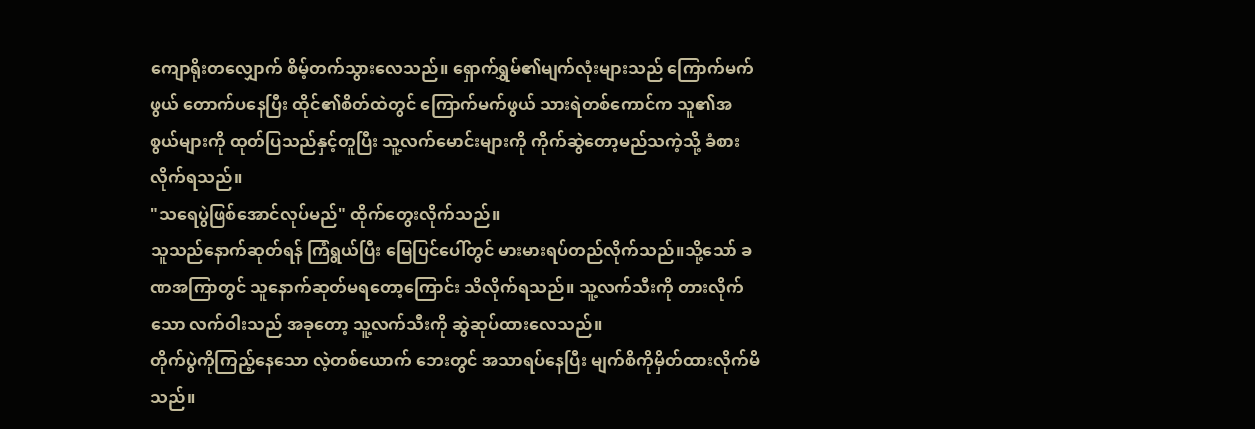ကျောရိုးတလျှောက် စိမ့်တက်သွားလေသည်။ ရှောက်ရွှမ်၏မျက်လုံးများသည် ကြောက်မက်ဖွယ် တောက်ပနေပြီး ထိုင်၏စိတ်ထဲတွင် ကြောက်မက်ဖွယ် သားရဲတစ်ကောင်က သူ၏အစွယ်များကို ထုတ်ပြသည်နှင့်တူပြီး သူ့လက်မောင်းများကို ကိုက်ဆွဲတော့မည်သကဲ့သို့ ခံစားလိုက်ရသည်။
"သရေပွဲဖြစ်အောင်လုပ်မည်" ထိုက်တွေးလိုက်သည်။
သူသည်နောက်ဆုတ်ရန် ကြံရွယ်ပြီး မြေပြင်ပေါ်တွင် မားမားရပ်တည်လိုက်သည်။သို့သော် ခဏအကြာတွင် သူနောက်ဆုတ်မရတော့ကြောင်း သိလိုက်ရသည်။ သူ့လက်သီးကို တားလိုက်သော လက်ဝါးသည် အခုတော့ သူ့လက်သီးကို ဆွဲဆုပ်ထားလေသည်။
တိုက်ပွဲကိုကြည့်နေသော လဲ့တစ်ယောက် ဘေးတွင် အသာရပ်နေပြီး မျက်စိကိုမှိတ်ထားလိုက်မိသည်။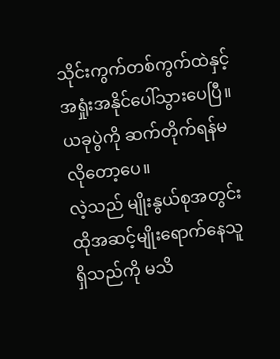သိုင်းကွက်တစ်ကွက်ထဲနှင့် အရှုံးအနိုင်ပေါ်သွားပေပြီ။
ယခုပွဲကို ဆက်တိုက်ရန်မလိုတော့ပေ။
လဲ့သည် မျိုးနွယ်စုအတွင်း ထိုအဆင့်မျိုးရောက်နေသူရှိသည်ကို မသိ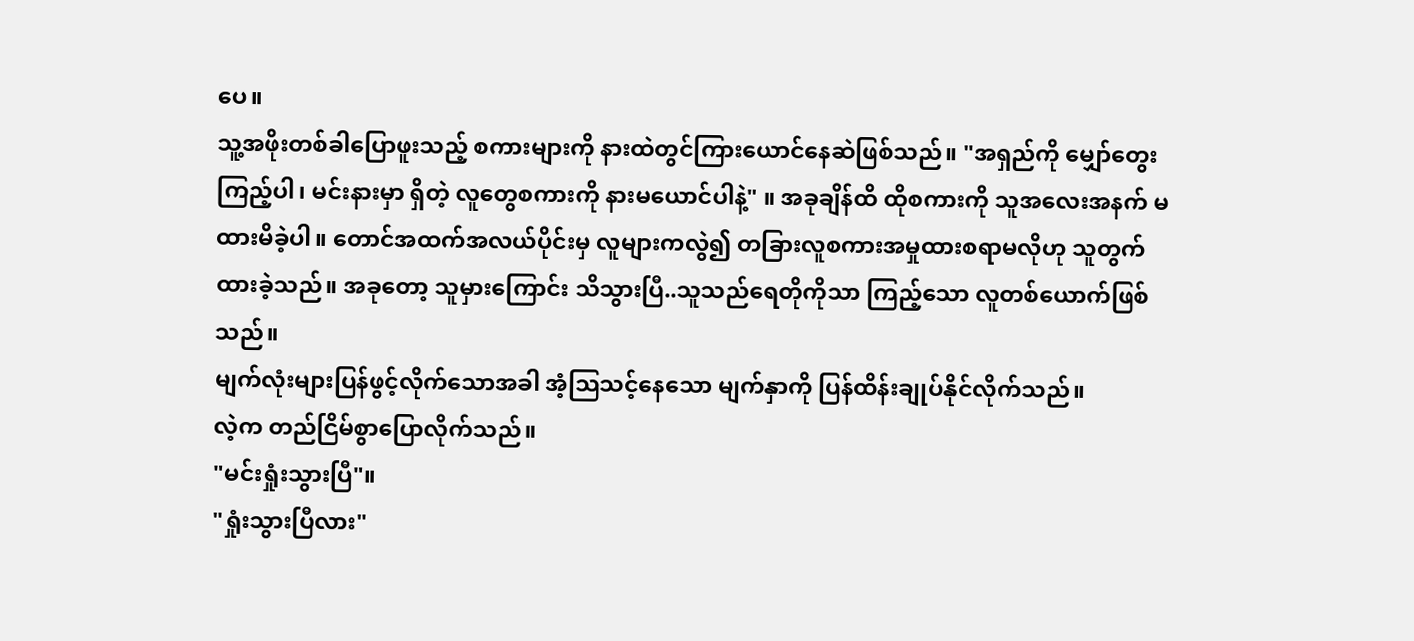ပေ။
သူ့အဖိုးတစ်ခါပြောဖူးသည့် စကားများကို နားထဲတွင်ကြားယောင်နေဆဲဖြစ်သည်။ "အရှည်ကို မျှော်တွေးကြည့်ပါ၊ မင်းနားမှာ ရှိတဲ့ လူတွေစကားကို နားမယောင်ပါနဲ့" ။ အခုချိန်ထိ ထိုစကားကို သူအလေးအနက် မထားမိခဲ့ပါ။ တောင်အထက်အလယ်ပိုင်းမှ လူများကလွဲ၍ တခြားလူစကားအမှုထားစရာမလိုဟု သူတွက်ထားခဲ့သည်။ အခုတော့ သူမှားကြောင်း သိသွားပြီ..သူသည်ရေတိုကိုသာ ကြည့်သော လူတစ်ယောက်ဖြစ်သည်။
မျက်လုံးများပြန်ဖွင့်လိုက်သောအခါ အံ့သြသင့်နေသော မျက်နှာကို ပြန်ထိန်းချုပ်နိုင်လိုက်သည်။
လဲ့က တည်ငြိမ်စွာပြောလိုက်သည်။
"မင်းရှုံးသွားပြီ"။
"ရှုံးသွားပြီလား"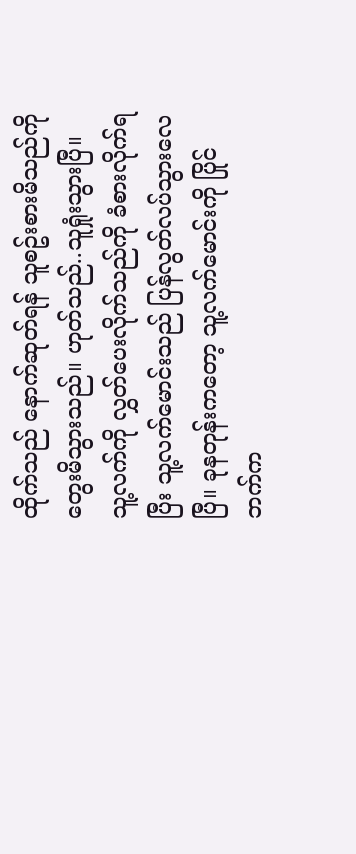ထိုက်သည် နောက်ဆုတ်ရန် သူစဥ်းစားမိသည်ကိုတွေးမိသွားသည်။ ဟုတ်သည်..သူရှုံးသွားပြီ။
သူ့လက်ကို လွှတ်ပေးလိုက်သည်ကို ခံစားလိုက်ရပြီး သူ့လက်မောင်းသည် ပြန်လွတ်လပ်သွားလေပြီ။ ခုနတုန်းကတော့ သူ့လက်မောင်းကို ပြိုင်ဘက်က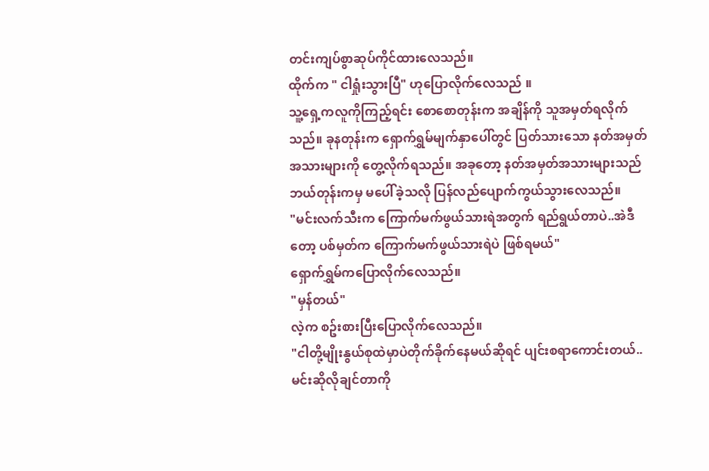တင်းကျပ်စွာဆုပ်ကိုင်ထားလေသည်။
ထိုက်က " ငါရှုံးသွားပြီ" ဟုပြောလိုက်လေသည် ။
သူ့ရှေ့ကလူကိုကြည့်ရင်း စောစောတုန်းက အချိန်ကို သူအမှတ်ရလိုက်သည်။ ခုနတုန်းက ရှောက်ရွှမ်မျက်နှာပေါ်တွင် ပြတ်သားသော နတ်အမှတ်အသားများကို တွေ့လိုက်ရသည်။ အခုတော့ နတ်အမှတ်အသားများသည် ဘယ်တုန်းကမှ မပေါ်ခဲ့သလို ပြန်လည်ပျောက်ကွယ်သွားလေသည်။
"မင်းလက်သီးက ကြောက်မက်ဖွယ်သားရဲအတွက် ရည်ရွယ်တာပဲ..အဲဒီတော့ ပစ်မှတ်က ကြောက်မက်ဖွယ်သားရဲပဲ ဖြစ်ရမယ်"
ရှောက်ရွှမ်ကပြောလိုက်လေသည်။
"မှန်တယ်"
လဲ့က စဥ်းစားပြီးပြောလိုက်လေသည်။
"ငါတို့မျိုးနွယ်စုထဲမှာပဲတိုက်ခိုက်နေမယ်ဆိုရင် ပျင်းစရာကောင်းတယ်..မင်းဆိုလိုချင်တာကို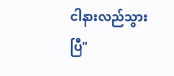ငါနားလည်သွားပြီ"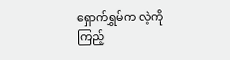ရှောက်ရွှမ်က လဲ့ကို ကြည့်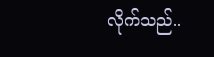လိုက်သည်..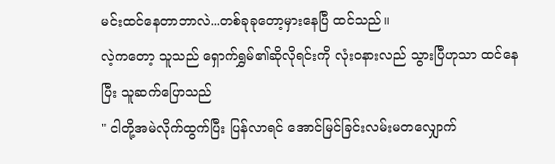မင်းထင်နေတာဘာလဲ...တစ်ခုခုတော့မှားနေပြီ ထင်သည်။
လဲ့ကတော့ သူသည် ရှောက်ရွှမ်၏ဆိုလိုရင်းကို လုံးဝနားလည် သွားပြီဟုသာ ထင်နေပြီး သူဆက်ပြောသည်
" ငါတို့အမဲလိုက်ထွက်ပြီး ပြန်လာရင် အောင်မြင်ခြင်းလမ်းမတလျှောက်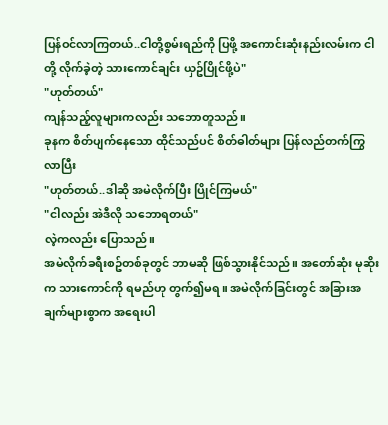ပြန်ဝင်လာကြတယ်..ငါတို့စွမ်းရည်ကို ပြဖို့ အကောင်းဆုံးနည်းလမ်းက ငါတို့ လိုက်ခဲ့တဲ့ သားကောင်ချင်း ယှဥ်ပြိုင်ဖို့ပဲ"
"ဟုတ်တယ်"
ကျန်သည့်လူများကလည်း သဘောတူသည်။
ခုနက စိတ်ပျက်နေသော ထိုင်သည်ပင် စိတ်ဓါတ်များ ပြန်လည်တက်ကြွလာပြီး
"ဟုတ်တယ်..ဒါဆို အမဲလိုက်ပြီး ပြိုင်ကြမယ်"
"ငါလည်း အဲဒီလို သဘောရတယ်"
လဲ့ကလည်း ပြောသည်။
အမဲလိုက်ခရီးစဥ်တစ်ခုတွင် ဘာမဆို ဖြစ်သွားနိုင်သည်။ အတော်ဆုံး မုဆိုးက သားကောင်ကို ရမည်ဟု တွက်၍မရ။ အမဲလိုက်ခြင်းတွင် အခြားအချက်များစွာက အရေးပါ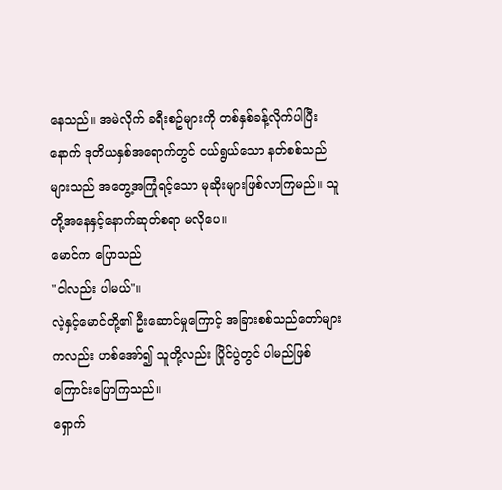နေသည်။ အမဲလိုက် ခရီးစဥ်များကို တစ်နှစ်ခန့်လိုက်ပါပြီးနောက် ဒုတိယနှစ်အရောက်တွင် ငယ်ရွယ်သော နတ်စစ်သည်များသည် အတွေ့အကြုံရင့်သော မုဆိုးများဖြစ်လာကြမည်။ သူတို့အနေနှင့်နောက်ဆုတ်စရာ မလိုပေ။
မောင်က ပြောသည်
"ငါလည်း ပါမယ်"။
လဲ့နှင့်မောင်တို့၏ ဦးဆောင်မှုကြောင့် အခြားစစ်သည်တော်များကလည်း ဟစ်အော်၍ သူတို့လည်း ပြိုင်ပွဲတွင် ပါမည်ဖြစ်ကြောင်းပြောကြသည်။
ရှောက်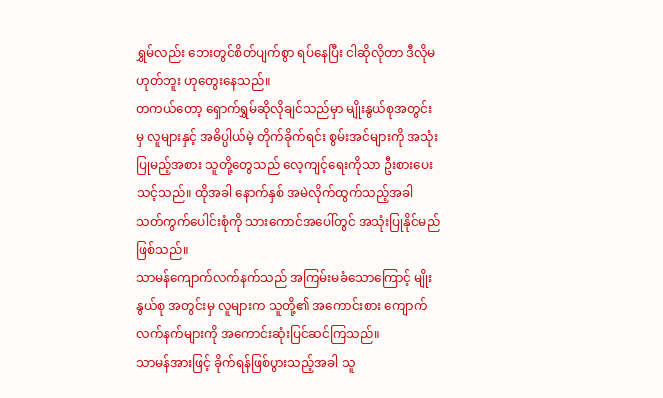ရွှမ်လည်း ဘေးတွင်စိတ်ပျက်စွာ ရပ်နေပြီး ငါဆိုလိုတာ ဒီလိုမဟုတ်ဘူး ဟုတွေးနေသည်။
တကယ်တော့ ရှောက်ရွှမ်ဆိုလိုချင်သည်မှာ မျိုးနွယ်စုအတွင်းမှ လူများနှင့် အဓိပ္ပါယ်မဲ့ တိုက်ခိုက်ရင်း စွမ်းအင်များကို အသုံးပြုမည့်အစား သူတို့တွေသည် လေ့ကျင့်ရေးကိုသာ ဦးစားပေးသင့်သည်။ ထိုအခါ နောက်နှစ် အမဲလိုက်ထွက်သည့်အခါ သတ်ကွက်ပေါင်းစုံကို သားကောင်အပေါ်တွင် အသုံးပြုနိုင်မည် ဖြစ်သည်။
သာမန်ကျောက်လက်နက်သည် အကြမ်းမခံသောကြောင့် မျိုးနွယ်စု အတွင်းမှ လူများက သူတို့၏ အကောင်းစား ကျောက်လက်နက်များကို အကောင်းဆုံးပြင်ဆင်ကြသည်။
သာမန်အားဖြင့် ခိုက်ရန်ဖြစ်ပွားသည့်အခါ သူ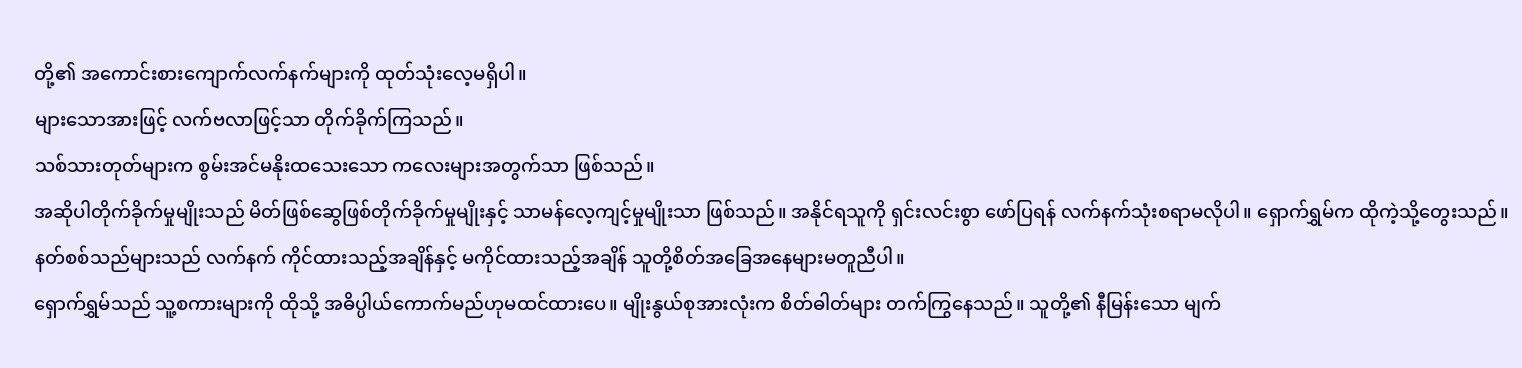တို့၏ အကောင်းစားကျောက်လက်နက်များကို ထုတ်သုံးလေ့မရှိပါ။
များသောအားဖြင့် လက်ဗလာဖြင့်သာ တိုက်ခိုက်ကြသည်။
သစ်သားတုတ်များက စွမ်းအင်မနိုးထသေးသော ကလေးများအတွက်သာ ဖြစ်သည်။
အဆိုပါတိုက်ခိုက်မှုမျိုးသည် မိတ်ဖြစ်ဆွေဖြစ်တိုက်ခိုက်မှုမျိုးနှင့် သာမန်လေ့ကျင့်မှုမျိုးသာ ဖြစ်သည်။ အနိုင်ရသူကို ရှင်းလင်းစွာ ဖော်ပြရန် လက်နက်သုံးစရာမလိုပါ။ ရှောက်ရွှမ်က ထိုကဲ့သို့တွေးသည်။ နတ်စစ်သည်များသည် လက်နက် ကိုင်ထားသည့်အချိန်နှင့် မကိုင်ထားသည့်အချိန် သူတို့စိတ်အခြေအနေများမတူညီပါ။
ရှောက်ရွှမ်သည် သူ့စကားများကို ထိုသို့ အဓိပ္ပါယ်ကောက်မည်ဟုမထင်ထားပေ။ မျိုးနွယ်စုအားလုံးက စိတ်ဓါတ်များ တက်ကြွနေသည်။ သူတို့၏ နီမြန်းသော မျက်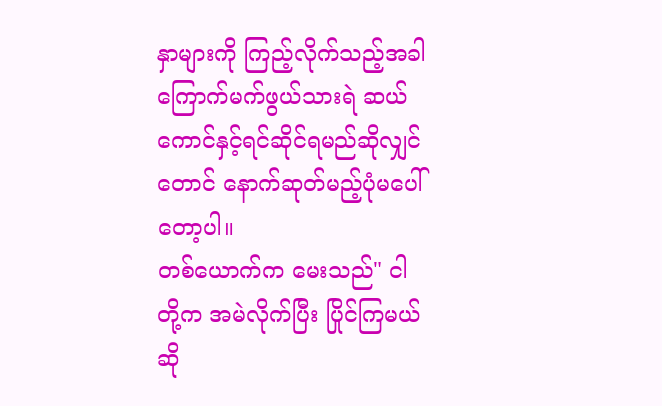နှာများကို ကြည့်လိုက်သည့်အခါ ကြောက်မက်ဖွယ်သားရဲ ဆယ်ကောင်နှင့်ရင်ဆိုင်ရမည်ဆိုလျှင်တောင် နောက်ဆုတ်မည့်ပုံမပေါ်တော့ပါ။
တစ်ယောက်က မေးသည်" ငါတို့က အမဲလိုက်ပြီး ပြိုင်ကြမယ်ဆို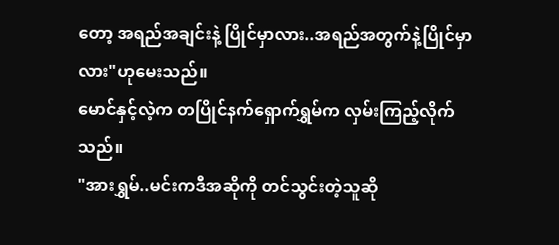တော့ အရည်အချင်းနဲ့ ပြိုင်မှာလား..အရည်အတွက်နဲ့ပြိုင်မှာလား"ဟုမေးသည်။
မောင်နှင့်လဲ့က တပြိုင်နက်ရှောက်ရွှမ်က လှမ်းကြည့်လိုက်သည်။
"အားရွှမ်..မင်းကဒီအဆိုကို တင်သွင်းတဲ့သူဆို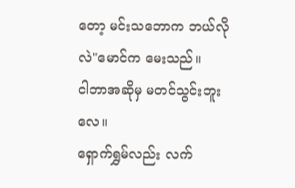တော့ မင်းသဘောက ဘယ်လိုလဲ"မောင်က မေးသည်။
ငါဘာအဆိုမှ မတင်သွင်းဘူးလေ။
ရှောက်ရွှမ်လည်း လက်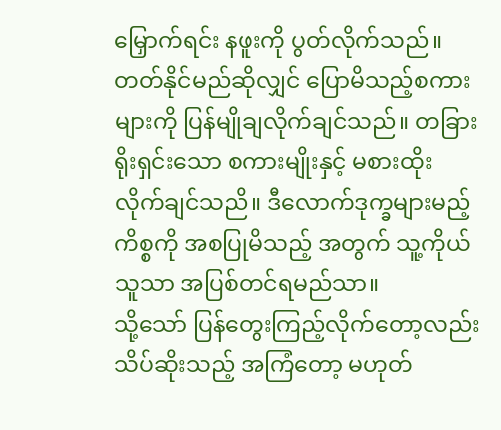မြှောက်ရင်း နဖူးကို ပွတ်လိုက်သည်။ တတ်နိုင်မည်ဆိုလျှင် ပြောမိသည့်စကားများကို ပြန်မျိုချလိုက်ချင်သည်။ တခြားရိုးရှင်းသော စကားမျိုးနှင့် မစားထိုးလိုက်ချင်သညိ။ ဒီလောက်ဒုက္ခများမည့် ကိစ္စကို အစပြုမိသည့် အတွက် သူ့ကိုယ်သူသာ အပြစ်တင်ရမည်သာ။
သို့သော် ပြန်တွေးကြည့်လိုက်တော့လည်း သိပ်ဆိုးသည့် အကြံတော့ မဟုတ်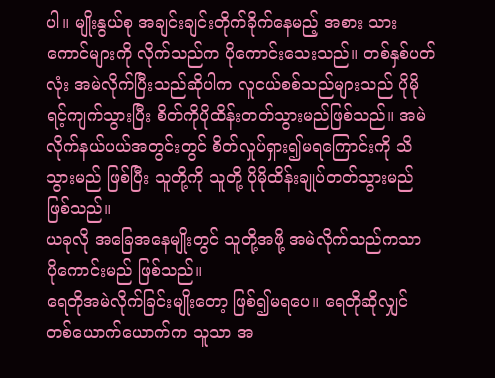ပါ။ မျိုးနွယ်စု အချင်းချင်းတိုက်ခိုက်နေမည့် အစား သားကောင်များကို လိုက်သည်က ပိုကောင်းသေးသည်။ တစ်နှစ်ပတ်လုံး အမဲလိုက်ပြီးသည်ဆိုပါက လူငယ်စစ်သည်များသည် ပိုမိုရင့်ကျက်သွားပြီး စိတ်ကိုပိုထိန်းတတ်သွားမည်ဖြစ်သည်။ အမဲလိုက်နယ်ပယ်အတွင်းတွင် စိတ်လှုပ်ရှား၍မရကြောင်းကို သိသွားမည် ဖြစ်ပြီး သူတို့ကို သူတို့ ပိုမိုထိန်းချုပ်တတ်သွားမည်ဖြစ်သည်။
ယခုလို အခြေအနေမျိုးတွင် သူတို့အဖို့ အမဲလိုက်သည်ကသာ ပိုကောင်းမည် ဖြစ်သည်။
ရေတိုအမဲလိုက်ခြင်းမျိုးတော့ ဖြစ်၍မရပေ။ ရေတိုဆိုလျှင် တစ်ယောက်ယောက်က သူသာ အ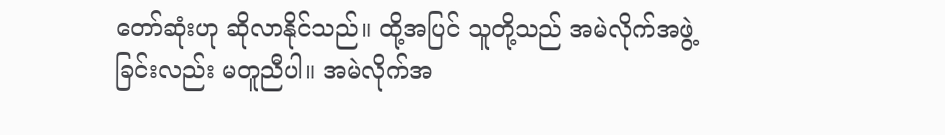တော်ဆုံးဟု ဆိုလာနိုင်သည်။ ထို့အပြင် သူတို့သည် အမဲလိုက်အဖွဲ့ခြင်းလည်း မတူညီပါ။ အမဲလိုက်အ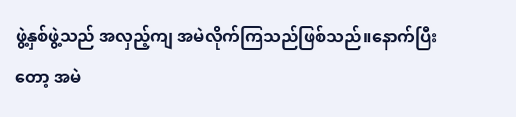ဖွဲ့နှစ်ဖွဲ့သည် အလှည့်ကျ အမဲလိုက်ကြသည်ဖြစ်သည်။နောက်ပြီးတော့ အမဲ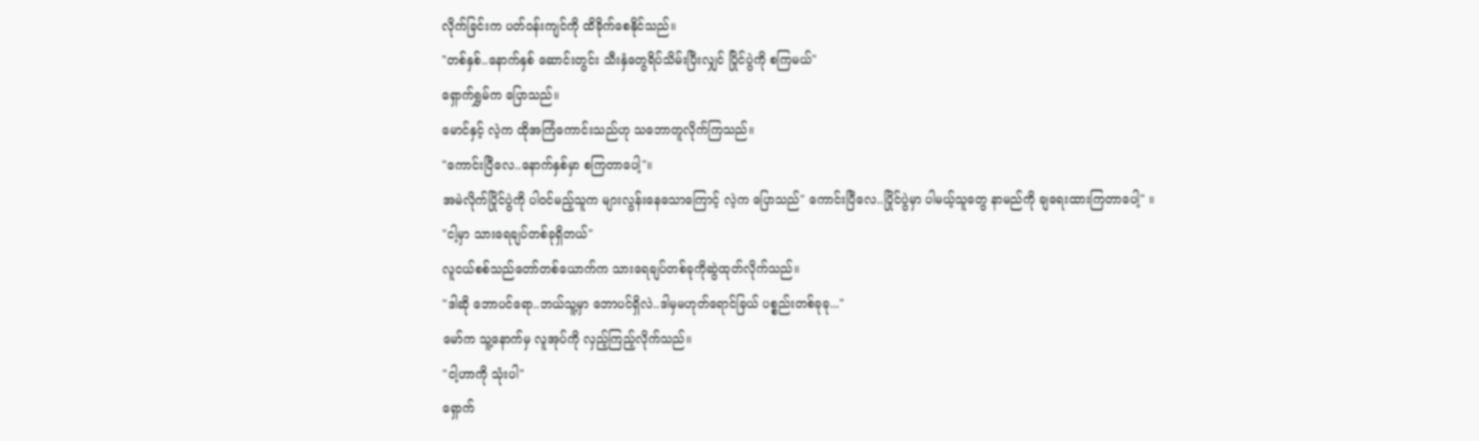လိုက်ခြင်းက ပတ်ဝန်းကျင်ကို ထိခိုက်စေနိုင်သည်။
"တစ်နှစ်..နောက်နှစ် ဆောင်းတွင်း သီးနှံတွေရိပ်သိမ်းပြီးလျှင် ပြိုင်ပွဲကို စကြမယ်"
ရှောက်ရွှမ်က ပြောသည်။
မောင်နှင့် လဲ့က ထိုအကြံကောင်းသည်ဟု သဘောတူလိုက်ကြသည်။
"ကောင်းပြီလေ..နောက်နှစ်မှာ စကြတာပေါ့"။
အမဲလိုက်ပြိုင်ပွဲကို ပါဝင်မည့်သူက များလွန်းနေသောကြောင့် လဲ့က ပြောသည်" ကောင်းပြီလေ..ပြိုင်ပွဲမှာ ပါမယ့်သူတွေ နာမည်ကို ချရေးထားကြတာပေါ့" ။
"ငါ့မှာ သားရေချပ်တစ်ခုရှိတယ်"
လူငယ်စစ်သည်တော်တစ်ယောက်က သားရေချပ်တစ်ခုကိုဆွဲထုတ်လိုက်သည်။
"ဒါဆို ဘောပင်ရော..ဘယ်သူ့မှာ ဘောပင်ရှိလဲ..ဒါမှမဟုတ်ရောင်ခြယ် ပစ္စည်းတစ်ခုခု..."
မော်က သူ့နောက်မှ လူအုပ်ကို လှည့်ကြည့်လိုက်သည်။
"ငါ့ဟာကို သုံးပါ"
ရှောက်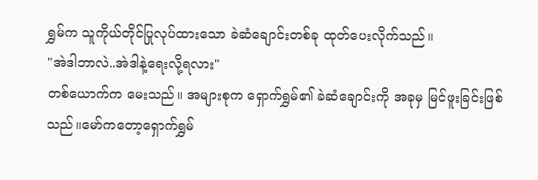ရွှမ်က သူကိုယ်တိုင်ပြုလုပ်ထားသော ခဲဆံချောင်းတစ်ခု ထုတ်ပေးလိုက်သည်။
"အဲဒါဘာလဲ..အဲဒါနဲ့ရေးလို့ရလား"
တစ်ယောက်က မေးသည်။ အများစုက ရှောက်ရွှမ်၏ ခဲဆံချောင်းကို အခုမှ မြင်ဖူးခြင်းဖြစ်သည်။မော်ကတော့ရှောက်ရွှမ်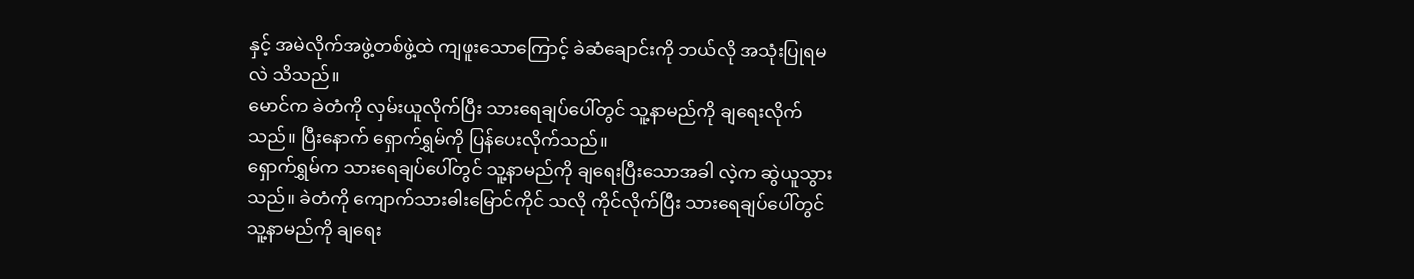နှင့် အမဲလိုက်အဖွဲ့တစ်ဖွဲ့ထဲ ကျဖူးသောကြောင့် ခဲဆံချောင်းကို ဘယ်လို အသုံးပြုရမလဲ သိသည်။
မောင်က ခဲတံကို လှမ်းယူလိုက်ပြီး သားရေချပ်ပေါ်တွင် သူ့နာမည်ကို ချရေးလိုက်သည်။ ပြီးနောက် ရှောက်ရွှမ်ကို ပြန်ပေးလိုက်သည်။
ရှောက်ရွှမ်က သားရေချပ်ပေါ်တွင် သူ့နာမည်ကို ချရေးပြီးသောအခါ လဲ့က ဆွဲယူသွားသည်။ ခဲတံကို ကျောက်သားဓါးမြောင်ကိုင် သလို ကိုင်လိုက်ပြီး သားရေချပ်ပေါ်တွင် သူ့နာမည်ကို ချရေး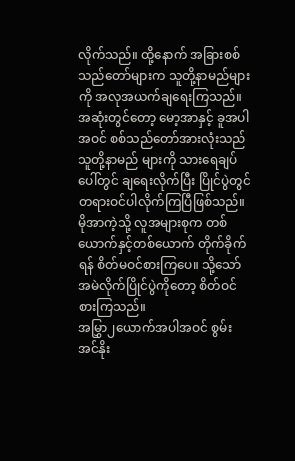လိုက်သည်။ ထို့နောက် အခြားစစ်သည်တော်များက သူတို့နာမည်များကို အလုအယက်ချရေးကြသည်။ အဆုံးတွင်တော့ မော့အာနှင့် ခူအပါအဝင် စစ်သည်တော်အားလုံးသည် သူတို့နာမည် များကို သားရေချပ်ပေါ်တွင် ချရေးလိုက်ပြီး ပြိုင်ပွဲတွင် တရားဝင်ပါလိုက်ကြပြီဖြစ်သည်။ မိုအာကဲ့သို့ လူအများစုက တစ်ယောက်နှင့်တစ်ယောက် တိုက်ခိုက်ရန် စိတ်မဝင်စားကြပေ။ သို့သော် အမဲလိုက်ပြိုင်ပွဲကိုတော့ စိတ်ဝင်စားကြသည်။
အမြွှာ၂ယောက်အပါအဝင် စွမ်းအင်နိုး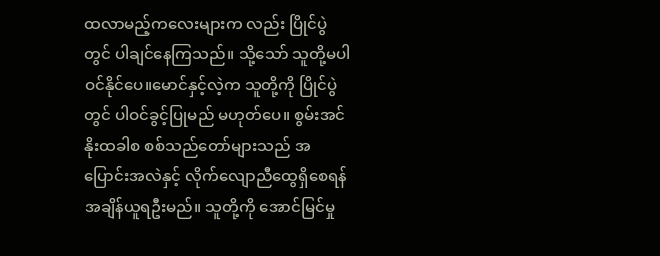ထလာမည့်ကလေးများက လည်း ပြိုင်ပွဲတွင် ပါချင်နေကြသည်။ သို့သော် သူတို့မပါဝင်နိုင်ပေ။မောင်နှင့်လဲ့က သူတို့ကို ပြိုင်ပွဲတွင် ပါဝင်ခွင့်ပြုမည် မဟုတ်ပေ။ စွမ်းအင်နိုးထခါစ စစ်သည်တော်များသည် အပြောင်းအလဲနှင့် လိုက်လျောညီထွေရှိစေရန် အချိန်ယူရဦးမည်။ သူတို့ကို အောင်မြင်မှု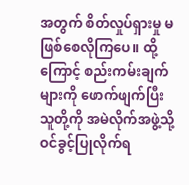အတွက် စိတ်လှုပ်ရှားမှု မဖြစ်စေလိုကြပေ။ ထို့ကြောင့် စည်းကမ်းချက်များကို ဖောက်ဖျက်ပြီး သူတို့ကို အမဲလိုက်အဖွဲ့သို့ ဝင်ခွင့်ပြုလိုက်ရ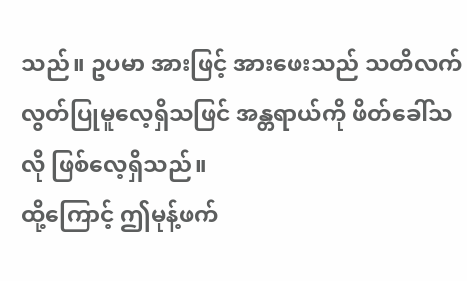သည်။ ဥပမာ အားဖြင့် အားဖေးသည် သတိလက်လွတ်ပြုမူလေ့ရှိသဖြင် အန္တရာယ်ကို ဖိတ်ခေါ်သလို ဖြစ်လေ့ရှိသည်။
ထို့ကြောင့် ဤမုန့်ဖက်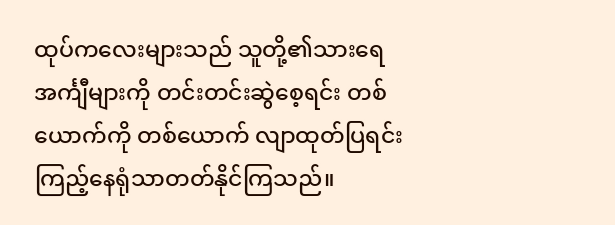ထုပ်ကလေးများသည် သူတို့၏သားရေအင်္ကျီများကို တင်းတင်းဆွဲစေ့ရင်း တစ်ယောက်ကို တစ်ယောက် လျာထုတ်ပြရင်း ကြည့်နေရုံသာတတ်နိုင်ကြသည်။